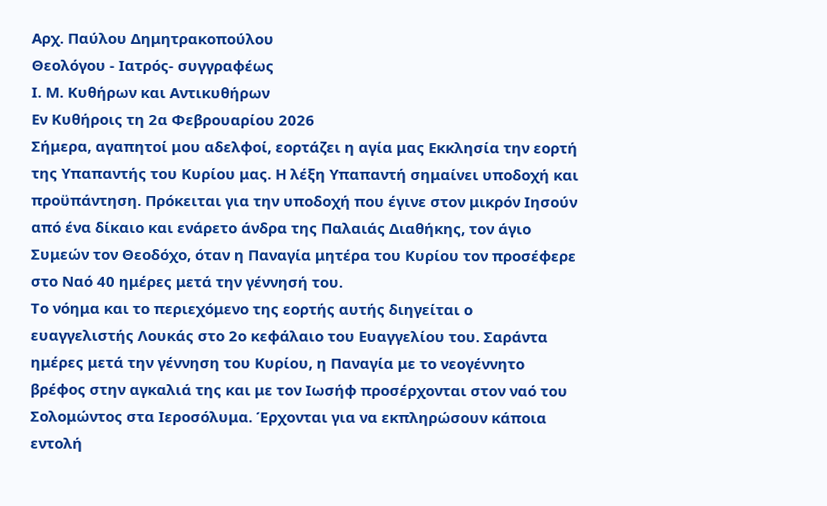Αρχ. Παύλου Δημητρακοπούλου
Θεολόγου - Ιατρός- συγγραφέως
Ι. Μ. Κυθήρων και Αντικυθήρων
Εν Κυθήροις τη 2α Φεβρουαρίου 2026
Σήμερα, αγαπητοί μου αδελφοί, εορτάζει η αγία μας Εκκλησία την εορτή της Υπαπαντής του Κυρίου μας. Η λέξη Υπαπαντή σημαίνει υποδοχή και προϋπάντηση. Πρόκειται για την υποδοχή που έγινε στον μικρόν Ιησούν από ένα δίκαιο και ενάρετο άνδρα της Παλαιάς Διαθήκης, τον άγιο Συμεών τον Θεοδόχο, όταν η Παναγία μητέρα του Κυρίου τον προσέφερε στο Ναό 40 ημέρες μετά την γέννησή του.
Το νόημα και το περιεχόμενο της εορτής αυτής διηγείται ο ευαγγελιστής Λουκάς στο 2ο κεφάλαιο του Ευαγγελίου του. Σαράντα ημέρες μετά την γέννηση του Κυρίου, η Παναγία με το νεογέννητο βρέφος στην αγκαλιά της και με τον Ιωσήφ προσέρχονται στον ναό του Σολομώντος στα Ιεροσόλυμα. Έρχονται για να εκπληρώσουν κάποια εντολή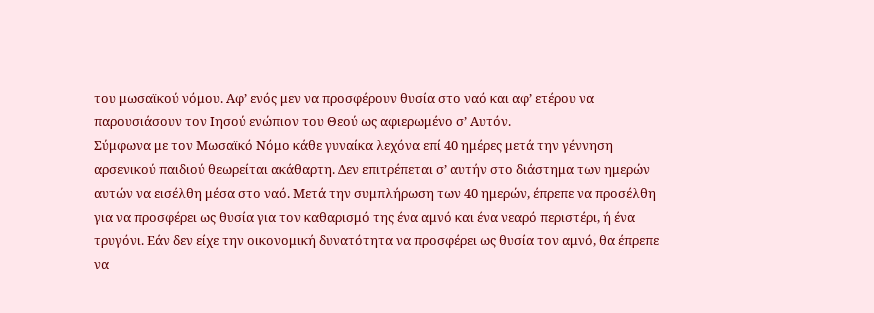του μωσαϊκού νόμου. Αφ’ ενός μεν να προσφέρουν θυσία στο ναό και αφ’ ετέρου να παρουσιάσουν τον Ιησού ενώπιον του Θεού ως αφιερωμένο σ’ Αυτόν.
Σύμφωνα με τον Μωσαϊκό Νόμο κάθε γυναίκα λεχόνα επί 40 ημέρες μετά την γέννηση αρσενικού παιδιού θεωρείται ακάθαρτη. Δεν επιτρέπεται σ’ αυτήν στο διάστημα των ημερών αυτών να εισέλθη μέσα στο ναό. Μετά την συμπλήρωση των 40 ημερών, έπρεπε να προσέλθη για να προσφέρει ως θυσία για τον καθαρισμό της ένα αμνό και ένα νεαρό περιστέρι, ή ένα τρυγόνι. Εάν δεν είχε την οικονομική δυνατότητα να προσφέρει ως θυσία τον αμνό, θα έπρεπε να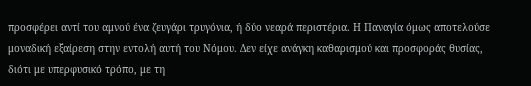προσφέρει αντί του αμνού ένα ζευγάρι τρυγόνια, ή δύο νεαρά περιστέρια. Η Παναγία όμως αποτελούσε μοναδική εξαίρεση στην εντολή αυτή του Νόμου. Δεν είχε ανάγκη καθαρισμού και προσφοράς θυσίας, διότι με υπερφυσικό τρόπο, με τη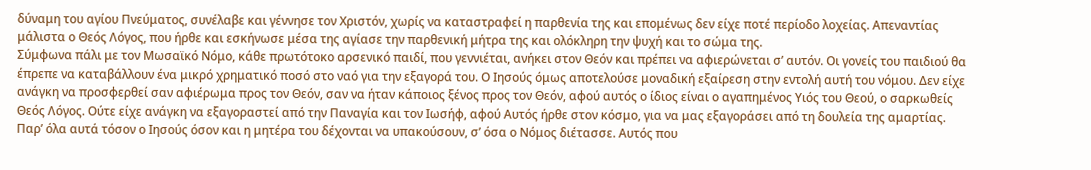δύναμη του αγίου Πνεύματος, συνέλαβε και γέννησε τον Χριστόν, χωρίς να καταστραφεί η παρθενία της και επομένως δεν είχε ποτέ περίοδο λοχείας. Απεναντίας μάλιστα ο Θεός Λόγος, που ήρθε και εσκήνωσε μέσα της αγίασε την παρθενική μήτρα της και ολόκληρη την ψυχή και το σώμα της.
Σύμφωνα πάλι με τον Μωσαϊκό Νόμο, κάθε πρωτότοκο αρσενικό παιδί, που γεννιέται, ανήκει στον Θεόν και πρέπει να αφιερώνεται σ’ αυτόν. Οι γονείς του παιδιού θα έπρεπε να καταβάλλουν ένα μικρό χρηματικό ποσό στο ναό για την εξαγορά του. Ο Ιησούς όμως αποτελούσε μοναδική εξαίρεση στην εντολή αυτή του νόμου. Δεν είχε ανάγκη να προσφερθεί σαν αφιέρωμα προς τον Θεόν, σαν να ήταν κάποιος ξένος προς τον Θεόν, αφού αυτός ο ίδιος είναι ο αγαπημένος Υιός του Θεού, ο σαρκωθείς Θεός Λόγος. Ούτε είχε ανάγκη να εξαγοραστεί από την Παναγία και τον Ιωσήφ, αφού Αυτός ήρθε στον κόσμο, για να μας εξαγοράσει από τη δουλεία της αμαρτίας.
Παρ’ όλα αυτά τόσον ο Ιησούς όσον και η μητέρα του δέχονται να υπακούσουν, σ’ όσα ο Νόμος διέτασσε. Αυτός που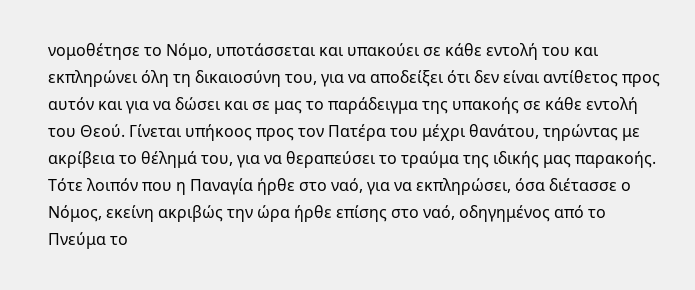νομοθέτησε το Νόμο, υποτάσσεται και υπακούει σε κάθε εντολή του και εκπληρώνει όλη τη δικαιοσύνη του, για να αποδείξει ότι δεν είναι αντίθετος προς αυτόν και για να δώσει και σε μας το παράδειγμα της υπακοής σε κάθε εντολή του Θεού. Γίνεται υπήκοος προς τον Πατέρα του μέχρι θανάτου, τηρώντας με ακρίβεια το θέλημά του, για να θεραπεύσει το τραύμα της ιδικής μας παρακοής.
Τότε λοιπόν που η Παναγία ήρθε στο ναό, για να εκπληρώσει, όσα διέτασσε ο Νόμος, εκείνη ακριβώς την ώρα ήρθε επίσης στο ναό, οδηγημένος από το Πνεύμα το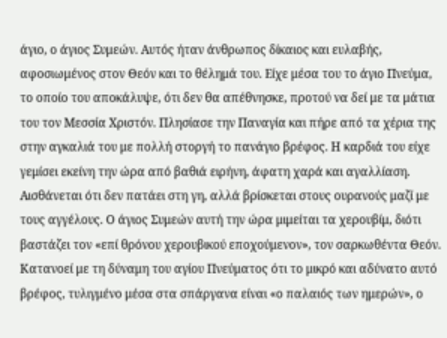άγιο, ο άγιος Συμεών. Αυτός ήταν άνθρωπος δίκαιος και ευλαβής, αφοσιωμένος στον Θεόν και το θέλημά του. Είχε μέσα του το άγιο Πνεύμα, το οποίο του αποκάλυψε, ότι δεν θα απέθνησκε, προτού να δεί με τα μάτια του τον Μεσσία Χριστόν. Πλησίασε την Παναγία και πήρε από τα χέρια της στην αγκαλιά του με πολλή στοργή το πανάγιο βρέφος. Η καρδιά του είχε γεμίσει εκείνη την ώρα από βαθιά ειρήνη, άφατη χαρά και αγαλλίαση. Αισθάνεται ότι δεν πατάει στη γη, αλλά βρίσκεται στους ουρανούς μαζί με τους αγγέλους. Ο άγιος Συμεών αυτή την ώρα μιμείται τα χερουβίμ, διότι βαστάζει τον «επί θρόνου χερουβικού εποχούμενον», τον σαρκωθέντα Θεόν. Κατανοεί με τη δύναμη του αγίου Πνεύματος ότι το μικρό και αδύνατο αυτό βρέφος, τυλιγμένο μέσα στα σπάργανα είναι «ο παλαιός των ημερών», ο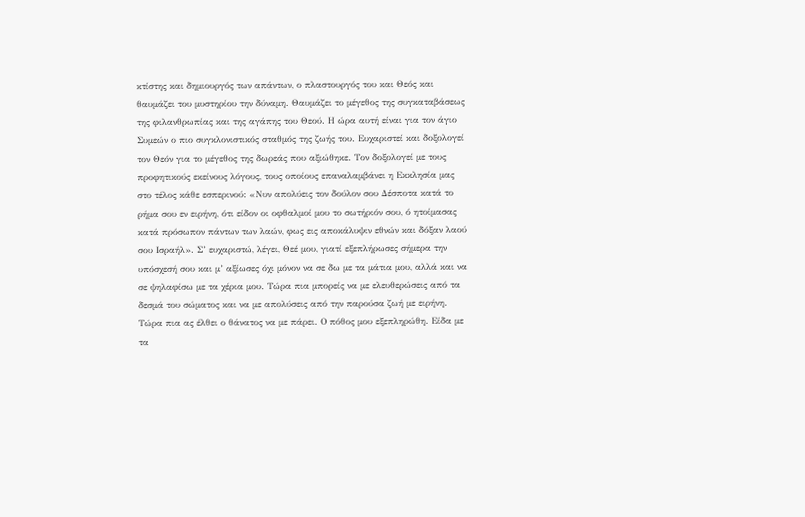κτίστης και δημιουργός των απάντων, ο πλαστουργός του και Θεός και θαυμάζει του μυστηρίου την δύναμη. Θαυμάζει το μέγεθος της συγκαταβάσεως της φιλανθρωπίας και της αγάπης του Θεού. Η ώρα αυτή είναι για τον άγιο Συμεών ο πιο συγκλονιστικός σταθμός της ζωής του. Ευχαριστεί και δοξολογεί τον Θεόν για το μέγεθος της δωρεάς που αξιώθηκε. Τον δοξολογεί με τους προφητικούς εκείνους λόγους, τους οποίους επαναλαμβάνει η Εκκλησία μας στο τέλος κάθε εσπερινού: «Νυν απολύεις τον δούλον σου Δέσποτα κατά το ρήμα σου εν ειρήνη, ότι είδον οι οφθαλμοί μου το σωτήριόν σου, ό ητοίμασας κατά πρόσωπον πάντων των λαών, φως εις αποκάλυψιν εθνών και δόξαν λαού σου Ισραήλ». Σ’ ευχαριστώ, λέγει, Θεέ μου, γιατί εξεπλήρωσες σήμερα την υπόσχεσή σου και μ’ αξίωσες όχι μόνον να σε δω με τα μάτια μου, αλλά και να σε ψηλαφίσω με τα χέρια μου. Τώρα πια μπορείς να με ελευθερώσεις από τα δεσμά του σώματος και να με απολύσεις από την παρούσα ζωή με ειρήνη. Τώρα πια ας έλθει ο θάνατος να με πάρει. Ο πόθος μου εξεπληρώθη. Είδα με τα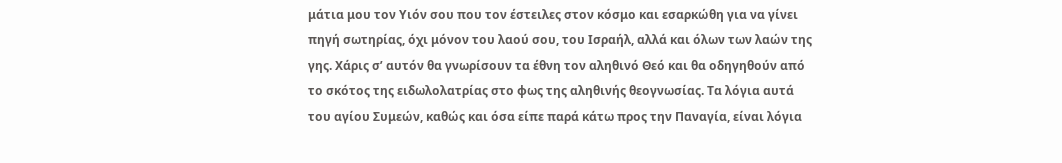μάτια μου τον Υιόν σου που τον έστειλες στον κόσμο και εσαρκώθη για να γίνει πηγή σωτηρίας, όχι μόνον του λαού σου, του Ισραήλ, αλλά και όλων των λαών της γης. Χάρις σ’ αυτόν θα γνωρίσουν τα έθνη τον αληθινό Θεό και θα οδηγηθούν από το σκότος της ειδωλολατρίας στο φως της αληθινής θεογνωσίας. Τα λόγια αυτά του αγίου Συμεών, καθώς και όσα είπε παρά κάτω προς την Παναγία, είναι λόγια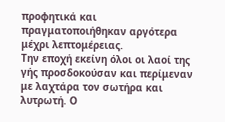προφητικά και πραγματοποιήθηκαν αργότερα μέχρι λεπτομέρειας.
Την εποχή εκείνη όλοι οι λαοί της γής προσδοκούσαν και περίμεναν με λαχτάρα τον σωτήρα και λυτρωτή. Ο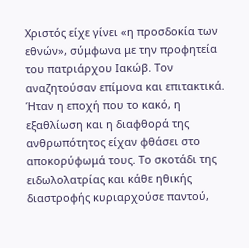Χριστός είχε γίνει «η προσδοκία των εθνών», σύμφωνα με την προφητεία του πατριάρχου Ιακώβ. Τον αναζητούσαν επίμονα και επιτακτικά. Ήταν η εποχή που το κακό, η εξαθλίωση και η διαφθορά της ανθρωπότητος είχαν φθάσει στο αποκορύφωμά τους. Το σκοτάδι της ειδωλολατρίας και κάθε ηθικής διαστροφής κυριαρχούσε παντού,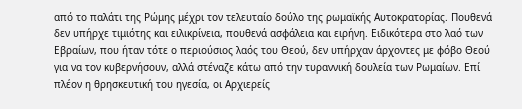από το παλάτι της Ρώμης μέχρι τον τελευταίο δούλο της ρωμαϊκής Αυτοκρατορίας. Πουθενά δεν υπήρχε τιμιότης και ειλικρίνεια, πουθενά ασφάλεια και ειρήνη. Ειδικότερα στο λαό των Εβραίων, που ήταν τότε ο περιούσιος λαός του Θεού, δεν υπήρχαν άρχοντες με φόβο Θεού για να τον κυβερνήσουν, αλλά στέναζε κάτω από την τυραννική δουλεία των Ρωμαίων. Επί πλέον η θρησκευτική του ηγεσία, οι Αρχιερείς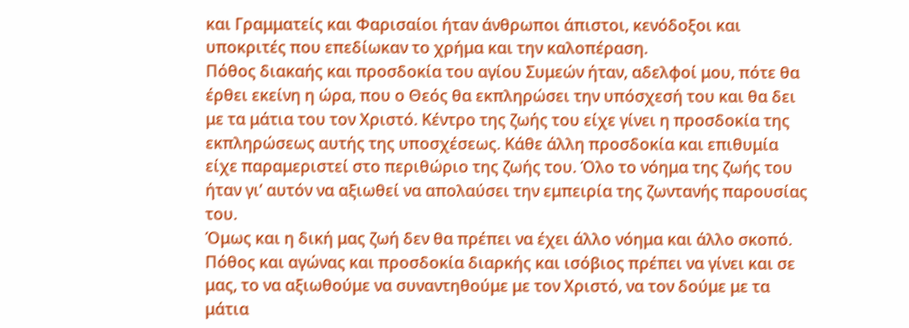και Γραμματείς και Φαρισαίοι ήταν άνθρωποι άπιστοι, κενόδοξοι και υποκριτές που επεδίωκαν το χρήμα και την καλοπέραση.
Πόθος διακαής και προσδοκία του αγίου Συμεών ήταν, αδελφοί μου, πότε θα έρθει εκείνη η ώρα, που ο Θεός θα εκπληρώσει την υπόσχεσή του και θα δει με τα μάτια του τον Χριστό. Κέντρο της ζωής του είχε γίνει η προσδοκία της εκπληρώσεως αυτής της υποσχέσεως. Κάθε άλλη προσδοκία και επιθυμία είχε παραμεριστεί στο περιθώριο της ζωής του. Όλο το νόημα της ζωής του ήταν γι’ αυτόν να αξιωθεί να απολαύσει την εμπειρία της ζωντανής παρουσίας του.
Όμως και η δική μας ζωή δεν θα πρέπει να έχει άλλο νόημα και άλλο σκοπό. Πόθος και αγώνας και προσδοκία διαρκής και ισόβιος πρέπει να γίνει και σε μας, το να αξιωθούμε να συναντηθούμε με τον Χριστό, να τον δούμε με τα μάτια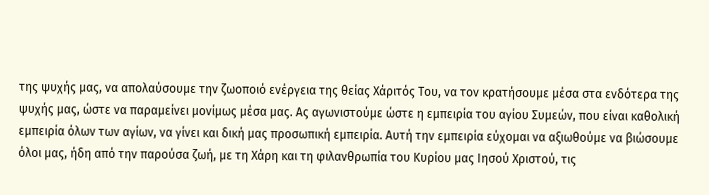της ψυχής μας, να απολαύσουμε την ζωοποιό ενέργεια της θείας Χάριτός Του, να τον κρατήσουμε μέσα στα ενδότερα της ψυχής μας, ώστε να παραμείνει μονίμως μέσα μας. Ας αγωνιστούμε ώστε η εμπειρία του αγίου Συμεών, που είναι καθολική εμπειρία όλων των αγίων, να γίνει και δική μας προσωπική εμπειρία. Αυτή την εμπειρία εύχομαι να αξιωθούμε να βιώσουμε όλοι μας, ήδη από την παρούσα ζωή, με τη Χάρη και τη φιλανθρωπία του Κυρίου μας Ιησού Χριστού, τις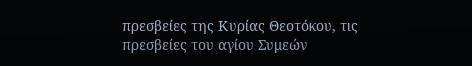πρεσβείες της Κυρίας Θεοτόκου, τις πρεσβείες του αγίου Συμεών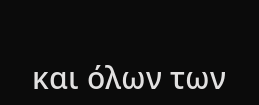και όλων των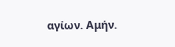αγίων. Αμήν.